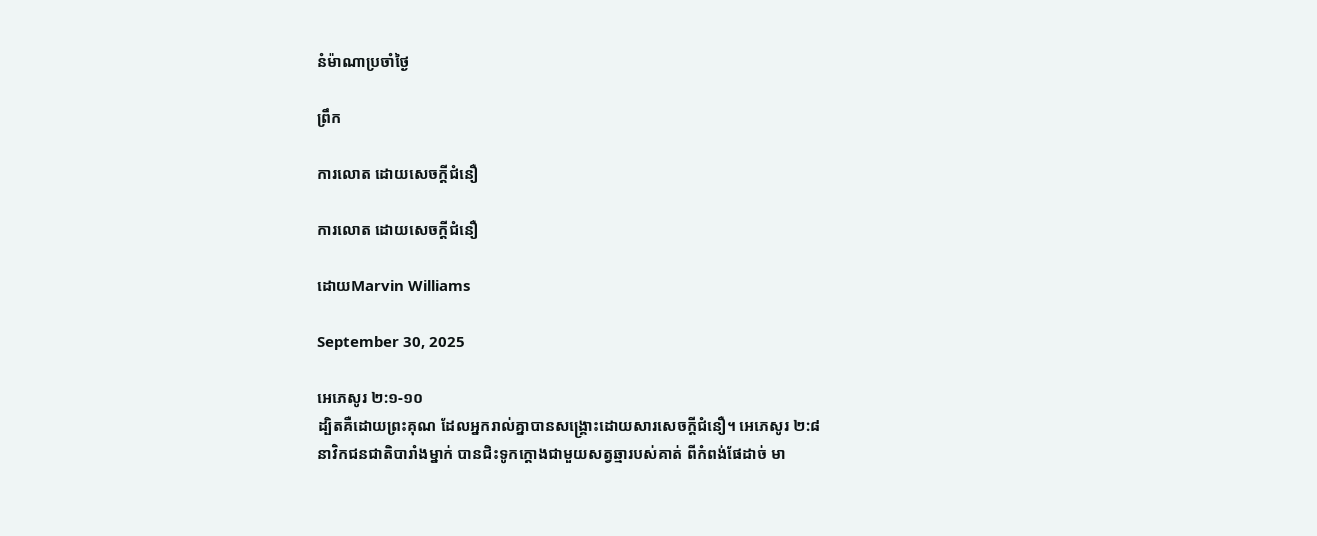នំម៉ាណាប្រចាំថ្ងៃ

ព្រឹក

ការលោត ដោយសេចក្តីជំនឿ

ការលោត ដោយសេចក្តីជំនឿ

ដោយMarvin Williams

September 30, 2025

អេភេសូរ ២:១-១០
ដ្បិតគឺដោយព្រះគុណ ដែលអ្នករាល់គ្នាបានសង្គ្រោះដោយសារសេចក្ដីជំនឿ។ អេភេសូរ ២:៨
នាវិកជនជាតិបារាំងម្នាក់ បានជិះទូកក្តោងជាមួយសត្វឆ្មារបស់គាត់ ពីកំពង់ផែដាច់ មា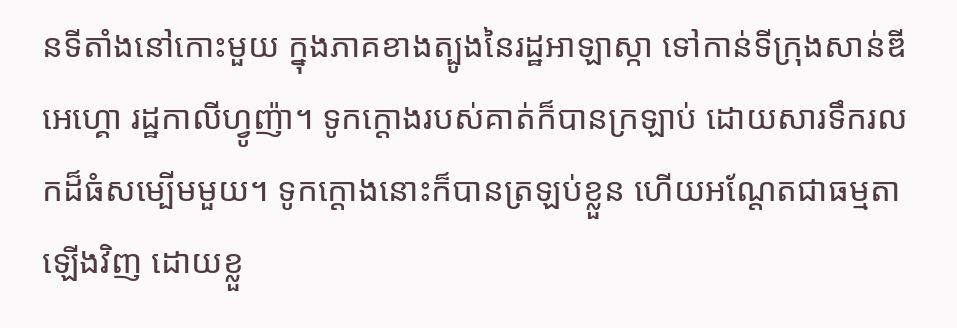នទីតាំងនៅកោះមួយ ក្នុងភាគខាងត្បូងនៃរដ្ឋអាឡាស្កា ទៅកាន់ទីក្រុងសាន់ឌីអេហ្គោ រដ្ឋកាលីហ្វូញ៉ា។ ទូកក្តោងរបស់គាត់ក៏បានក្រឡាប់ ដោយសារទឹករលកដ៏ធំសម្បើមមួយ។ ទូកក្តោងនោះក៏បានត្រឡប់ខ្លួន ហើយអណ្ដែតជាធម្មតាឡើងវិញ ដោយខ្លួ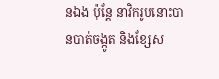នឯង ប៉ុន្តែ នាវិករូបនោះបានបាត់ចង្កូត និងខ្សែស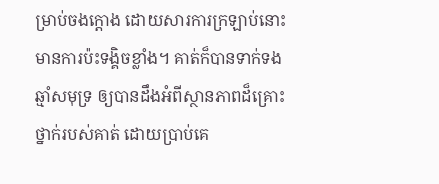ម្រាប់ចងក្តោង ដោយសារការក្រឡាប់នោះមានការប៉ះទង្គិចខ្លាំង។ គាត់ក៏បានទាក់ទងឆ្មាំសមុទ្រ ឲ្យបានដឹងអំពីស្ថានភាពដ៏គ្រោះថ្នាក់របស់គាត់ ដោយប្រាប់គេ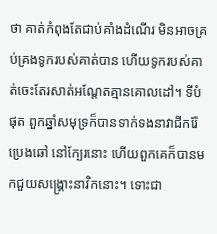ថា គាត់កំពុងតែជាប់គាំងដំណើរ មិនអាចគ្រប់គ្រងទូករបស់គាត់បាន ហើយទូករបស់គាត់ចេះតែរសាត់អណ្ដែតគ្មានគោលដៅ។ ទីបំផុត ពួកឆ្នាំសមុទ្រក៏បានទាក់ទងនាវាជីករ៉ែប្រេងឆៅ នៅក្បែរនោះ ហើយពួកគេក៏បានមកជួយសង្គ្រោះនាវិកនោះ។ ទោះជា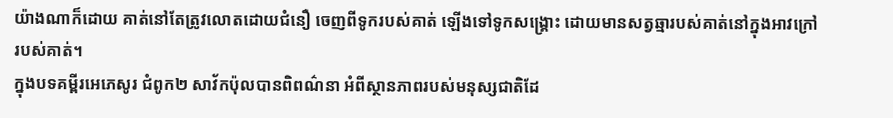យ៉ាងណាក៏ដោយ គាត់នៅតែត្រូវលោតដោយជំនឿ ចេញពីទូករបស់គាត់ ឡើងទៅទូកសង្គ្រោះ ដោយមានសត្វឆ្មារបស់គាត់នៅក្នុងអាវក្រៅរបស់គាត់។
ក្នុងបទគម្ពីរអេភេសូរ ជំពូក២ សាវ័កប៉ុលបានពិពណ៌នា អំពីស្ថានភាពរបស់មនុស្សជាតិដែ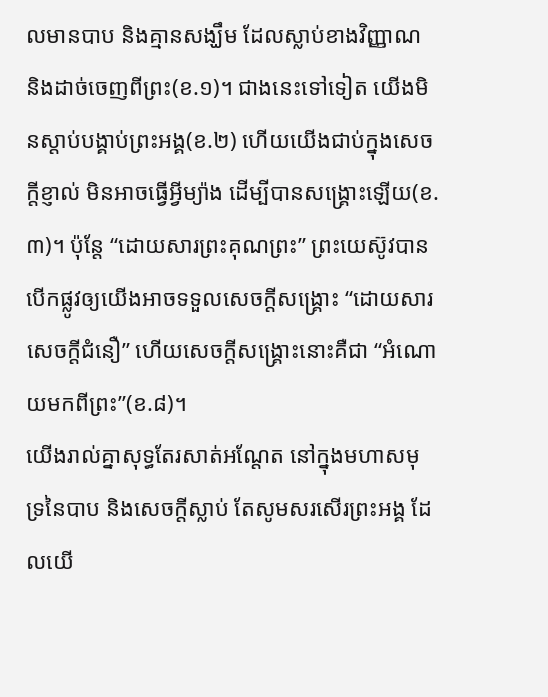លមានបាប និងគ្មានសង្ឃឹម ដែលស្លាប់ខាងវិញ្ញាណ និងដាច់ចេញពីព្រះ(ខ.១)។ ជាងនេះទៅទៀត យើងមិនស្តាប់បង្គាប់ព្រះអង្គ(ខ.២) ហើយយើងជាប់ក្នុងសេចក្តីខ្ញាល់ មិនអាចធ្វើអ្វីម្យ៉ាង ដើម្បីបានសង្គ្រោះឡើយ(ខ.៣)។ ប៉ុន្តែ “ដោយសារព្រះគុណព្រះ” ព្រះយេស៊ូវបានបើកផ្លូវឲ្យយើងអាចទទួលសេចក្តីសង្គ្រោះ “ដោយសារសេចក្តីជំនឿ” ហើយសេចក្តីសង្គ្រោះនោះគឺជា “អំណោយមកពីព្រះ”(ខ.៨)។
យើងរាល់គ្នាសុទ្ធតែរសាត់អណ្ដែត នៅក្នុងមហាសមុទ្រនៃបាប និងសេចក្តីស្លាប់ តែសូមសរសើរព្រះអង្គ ដែលយើ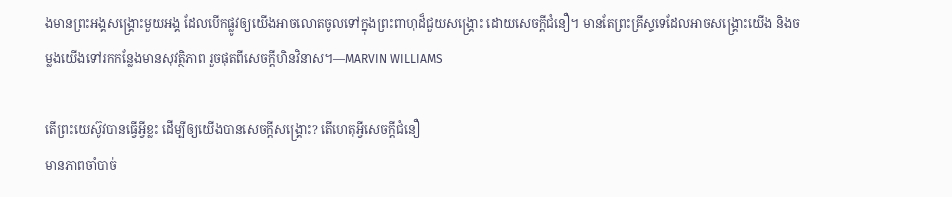ងមានព្រះអង្គសង្គ្រោះមួយអង្គ ដែលបើកផ្លូវឲ្យយើងអាចលោតចូលទៅក្នុងព្រះពាហុដ៏ជួយសង្គ្រោះ ដោយសេចក្តីជំនឿ។ មានតែព្រះគ្រីស្ទទេដែលអាចសង្គ្រោះយើង និងចម្លងយើងទៅរកកន្លែងមានសុវត្ថិភាព រួចផុតពីសេចក្តីហិនវិនាស។—MARVIN WILLIAMS

តើព្រះយេស៊ូវបានធ្វើអ្វីខ្លះ ដើម្បីឲ្យយើងបានសេចក្តីសង្គ្រោះ? តើហេតុអ្វីសេចក្តីជំនឿ
មានភាពចាំបាច់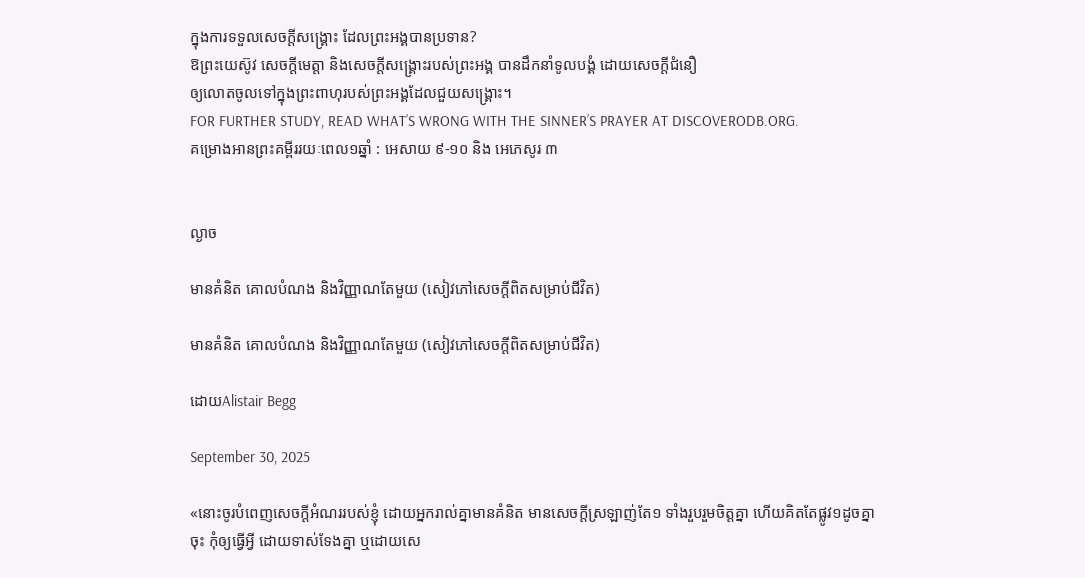ក្នុងការទទួលសេចក្តីសង្គ្រោះ ដែលព្រះអង្គបានប្រទាន?
ឱព្រះយេស៊ូវ សេចក្តីមេត្តា និងសេចក្តីសង្គ្រោះរបស់ព្រះអង្គ បានដឹកនាំទូលបង្គំ ដោយសេចក្តីជំនឿ
ឲ្យលោតចូលទៅក្នុងព្រះពាហុរបស់ព្រះអង្គដែលជួយសង្គ្រោះ។
FOR FURTHER STUDY, READ WHAT’S WRONG WITH THE SINNER’S PRAYER AT DISCOVERODB.ORG.
គម្រោងអានព្រះគម្ពីររយៈពេល១ឆ្នាំ : អេសាយ ៩-១០ និង អេភេសូរ ៣


ល្ងាច

មានគំនិត គោលបំណង និងវិញ្ញាណតែមួយ (សៀវភៅសេចក្ដីពិតសម្រាប់ជីវិត)

មានគំនិត គោលបំណង និងវិញ្ញាណតែមួយ (សៀវភៅសេចក្ដីពិតសម្រាប់ជីវិត)

ដោយAlistair Begg

September 30, 2025

«នោះចូរបំពេញសេចក្តីអំណររបស់ខ្ញុំ ដោយអ្នករាល់គ្នាមានគំនិត មានសេចក្តីស្រឡាញ់តែ១ ទាំងរួបរួមចិត្តគ្នា ហើយគិតតែផ្លូវ១ដូចគ្នាចុះ កុំឲ្យធ្វើអ្វី ដោយទាស់ទែងគ្នា ឬដោយសេ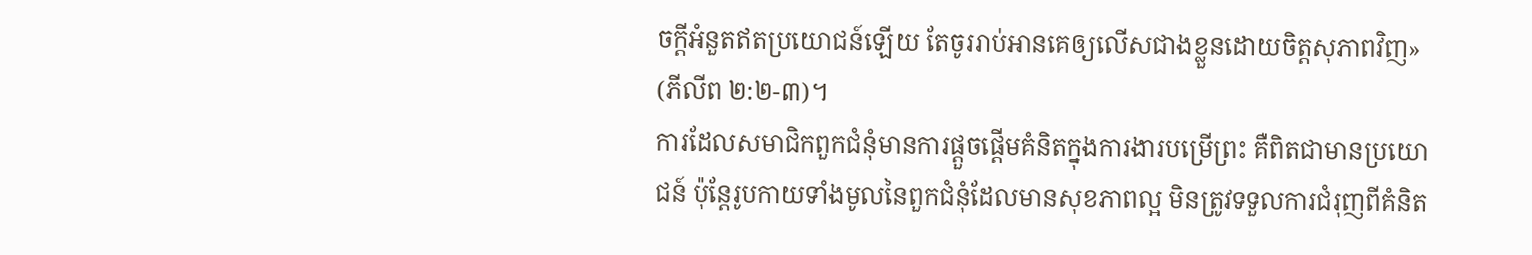ចក្តីអំនួតឥតប្រយោជន៍ឡើយ តែចូររាប់អានគេឲ្យលើសជាងខ្លួនដោយចិត្តសុភាពវិញ» (ភីលីព ២:២-៣)។
ការដែលសមាជិកពួកជំនុំមានការផ្តួចផ្តើមគំនិតក្នុងការងារបម្រើព្រះ គឺពិតជាមានប្រយោជន៍ ប៉ុន្តែរូបកាយទាំងមូលនៃពួកជំនុំដែលមានសុខភាពល្អ មិនត្រូវទទួលការជំរុញពីគំនិត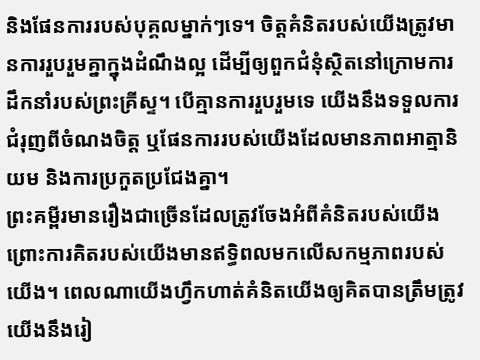និងផែនការរបស់បុគ្គលម្នាក់ៗទេ។ ចិត្តគំនិតរបស់យើងត្រូវមានការរួបរួមគ្នាក្នុងដំណឹងល្អ ដើម្បីឲ្យពួកជំនុំស្ថិតនៅក្រោមការដឹកនាំរបស់ព្រះគ្រីស្ទ។ បើគ្មានការរួបរួមទេ យើងនឹងទទួលការជំរុញពីចំណងចិត្ត ឬផែនការរបស់យើងដែលមានភាពអាត្មានិយម និងការប្រកួតប្រជែងគ្នា។
ព្រះគម្ពីរមានរឿងជាច្រើនដែលត្រូវចែងអំពីគំនិតរបស់យើង ព្រោះការគិតរបស់យើងមានឥទ្ធិពលមកលើសកម្មភាពរបស់យើង។ ពេលណាយើងហ្វឹកហាត់គំនិតយើងឲ្យគិតបានត្រឹមត្រូវ យើងនឹងរៀ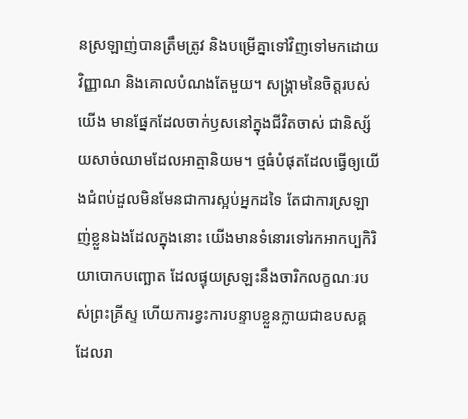នស្រឡាញ់បានត្រឹមត្រូវ និងបម្រើគ្នាទៅវិញទៅមកដោយវិញ្ញាណ និងគោលបំណងតែមួយ។ សង្គ្រាមនៃចិត្តរបស់យើង មានផ្នែកដែលចាក់ឫសនៅក្នុងជីវិតចាស់ ជានិស្ស័យសាច់ឈាមដែលអាត្មានិយម។ ថ្មធំបំផុតដែលធ្វើឲ្យយើងជំពប់ដួលមិនមែនជាការស្អប់អ្នកដទៃ តែជាការស្រឡាញ់ខ្លួនឯងដែលក្នុងនោះ យើងមានទំនោរទៅរកអាកប្បកិរិយាបោកបញ្ឆោត ដែលផ្ទុយស្រឡះនឹងចារិកលក្ខណៈរបស់ព្រះគ្រីស្ទ ហើយការខ្វះការបន្ទាបខ្លួនក្លាយជាឧបសគ្គដែលរា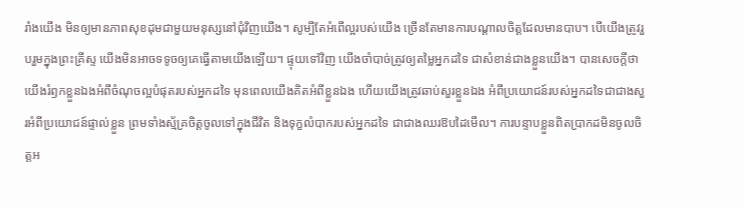រាំងយើង មិនឲ្យមានភាពសុខដុមជាមួយមនុស្សនៅជុំវិញយើង។ សូម្បីតែអំពើល្អរបស់យើង ច្រើនតែមានការបណ្តាលចិត្តដែលមានបាប។ បើយើងត្រូវរួបរួមក្នុងព្រះគ្រីស្ទ យើងមិនអាចទទូចឲ្យគេធ្វើតាមយើងឡើយ។ ផ្ទុយទៅវិញ យើងចាំបាច់ត្រូវឲ្យតម្លៃអ្នកដទៃ ជាសំខាន់ជាងខ្លួនយើង។ បានសេចក្តីថា យើងរំឭកខ្លួនឯងអំពីចំណុចល្អបំផុតរបស់អ្នកដទៃ មុនពេលយើងគិតអំពីខ្លួនឯង ហើយយើងត្រូវឆាប់សួរខ្លួនឯង អំពីប្រយោជន៍របស់អ្នកដទៃជាជាងសួរអំពីប្រយោជន៍ផ្ទាល់ខ្លួន ព្រមទាំងស្ម័គ្រចិត្តចូលទៅក្នុងជីវិត និងទុក្ខលំបាករបស់អ្នកដទៃ ជាជាងឈរឱបដៃមើល។ ការបន្ទាបខ្លួនពិតប្រាកដមិនចូលចិត្តអ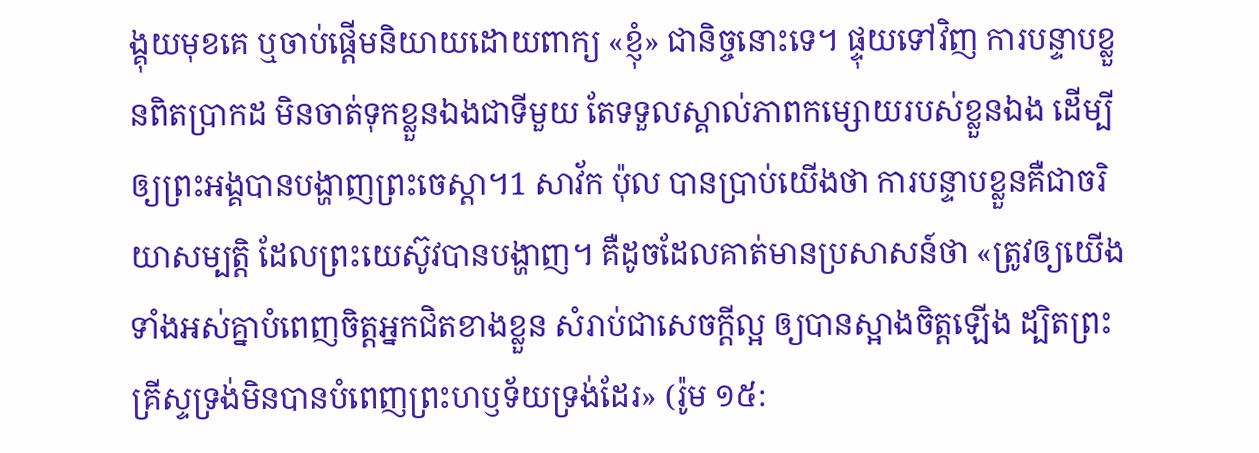ង្គុយមុខគេ ឬចាប់ផ្តើមនិយាយដោយពាក្យ «ខ្ញុំ» ជានិច្ចនោះទេ។ ផ្ទុយទៅវិញ ការបន្ទាបខ្លួនពិតប្រាកដ មិនចាត់ទុកខ្លួនឯងជាទីមួយ តែទទួលស្គាល់ភាពកម្សោយរបស់ខ្លួនឯង ដើម្បីឲ្យព្រះអង្គបានបង្ហាញព្រះចេស្ដា។1 សាវ័ក ប៉ុល បានប្រាប់យើងថា ការបន្ទាបខ្លួនគឺជាចរិយាសម្បត្តិ ដែលព្រះយេស៊ូវបានបង្ហាញ។ គឺដូចដែលគាត់មានប្រសាសន៍ថា «ត្រូវឲ្យយើងទាំងអស់គ្នាបំពេញចិត្តអ្នកជិតខាងខ្លួន សំរាប់ជាសេចក្តីល្អ ឲ្យបានស្អាងចិត្តឡើង ដ្បិតព្រះគ្រីស្ទទ្រង់មិនបានបំពេញព្រះហឫទ័យទ្រង់ដែរ» (រ៉ូម ១៥: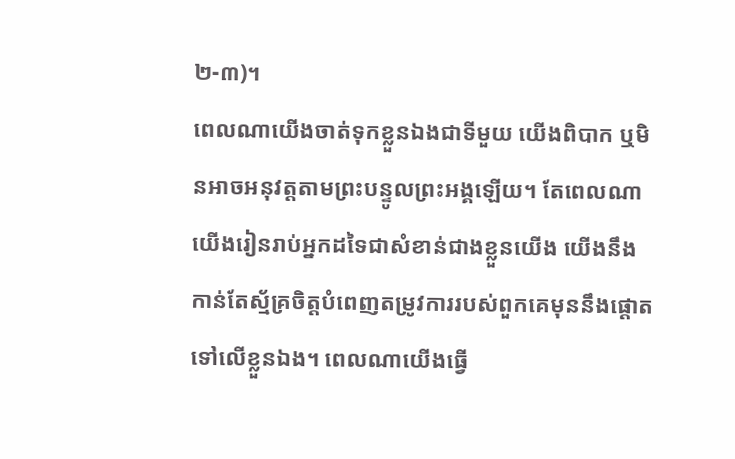២-៣)។
ពេលណាយើងចាត់ទុកខ្លួនឯងជាទីមួយ យើងពិបាក ឬមិនអាចអនុវត្តតាមព្រះបន្ទូលព្រះអង្គឡើយ។ តែពេលណាយើងរៀនរាប់អ្នកដទៃជាសំខាន់ជាងខ្លួនយើង យើងនឹងកាន់តែស្ម័គ្រចិត្តបំពេញតម្រូវការរបស់ពួកគេមុននឹងផ្ដោតទៅលើខ្លួនឯង។ ពេលណាយើងធ្វើ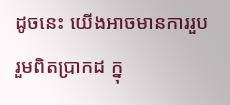ដូចនេះ យើងអាចមានការរួបរួមពិតប្រាកដ ក្នុ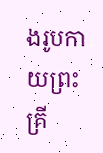ងរូបកាយព្រះគ្រី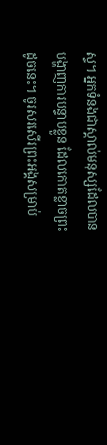ស្ទ។ អ្នកទំនងជាស្គាល់មនុស្សដែលបានបង្ហាញការបន្ទាបខ្លួន ដែលកោតខ្លាចព្រះដូចនេះ។ ចូរសរសើរព្រះអង្គសម្រាប់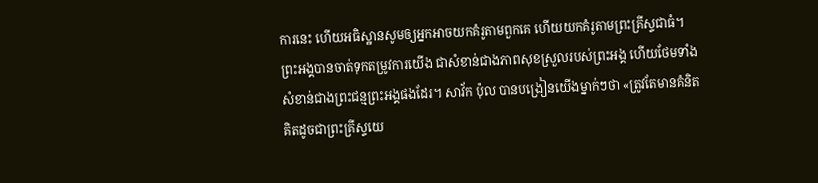ការនេះ ហើយអធិស្ឋានសូមឲ្យអ្នកអាចយកគំរូតាមពួកគេ ហើយយកគំរូតាមព្រះគ្រីស្ទជាធំ។
ព្រះអង្គបានចាត់ទុកតម្រូវការយើង ជាសំខាន់ជាងភាពសុខស្រួលរបស់ព្រះអង្គ ហើយថែមទាំងសំខាន់ជាងព្រះជន្មព្រះអង្គផងដែរ។ សាវ័ក ប៉ុល បានបង្រៀនយើងម្នាក់ៗថា «ត្រូវតែមានគំនិតគិតដូចជាព្រះគ្រីស្ទយេ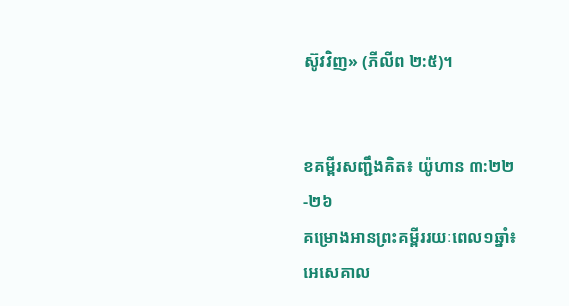ស៊ូវវិញ» (ភីលីព ២:៥)។


ខគម្ពីរសញ្ជឹងគិត៖ យ៉ូហាន ៣:២២-២៦
គម្រោងអានព្រះគម្ពីររយៈពេល១ឆ្នាំ៖ អេសេគាល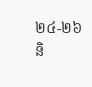២៤-២៦ និ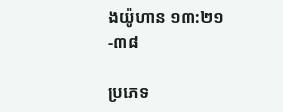ងយ៉ូហាន ១៣:២១-៣៨

ប្រភេទ